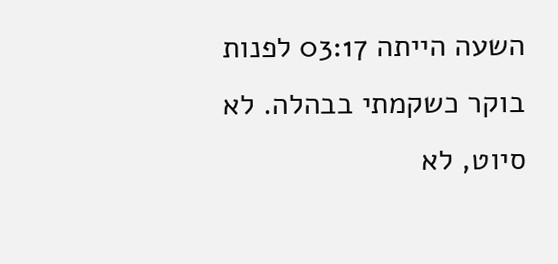השעה הייתה 03:17 לפנות בוקר כשקמתי בבהלה. לא סיוט, לא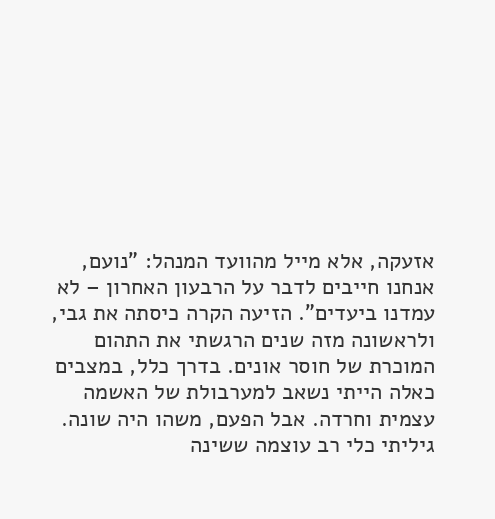אזעקה, אלא מייל מהוועד המנהל: "נועם, אנחנו חייבים לדבר על הרבעון האחרון – לא עמדנו ביעדים". הזיעה הקרה כיסתה את גבי, ולראשונה מזה שנים הרגשתי את התהום המוכרת של חוסר אונים. בדרך כלל, במצבים כאלה הייתי נשאב למערבולת של האשמה עצמית וחרדה. אבל הפעם, משהו היה שונה. גיליתי כלי רב עוצמה ששינה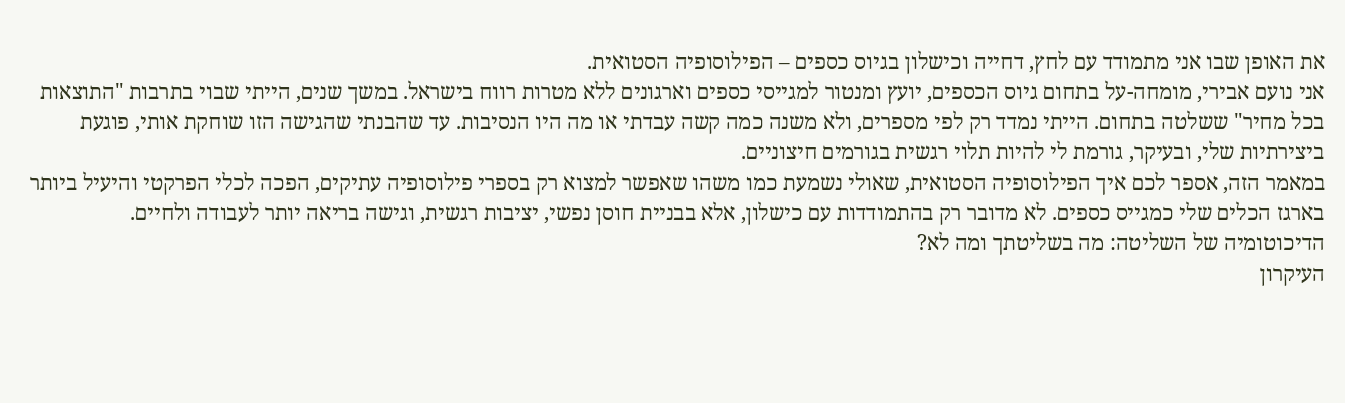את האופן שבו אני מתמודד עם לחץ, דחייה וכישלון בגיוס כספים – הפילוסופיה הסטואית.
אני נועם אבירי, מומחה-על בתחום גיוס הכספים, יועץ ומנטור למגייסי כספים וארגונים ללא מטרות רווח בישראל. במשך שנים, הייתי שבוי בתרבות "התוצאות בכל מחיר" ששלטה בתחום. הייתי נמדד רק לפי מספרים, ולא משנה כמה קשה עבדתי או מה היו הנסיבות. עד שהבנתי שהגישה הזו שוחקת אותי, פוגעת ביצירתיות שלי, ובעיקר, גורמת לי להיות תלוי רגשית בגורמים חיצוניים.
במאמר הזה, אספר לכם איך הפילוסופיה הסטואית, שאולי נשמעת כמו משהו שאפשר למצוא רק בספרי פילוסופיה עתיקים, הפכה לכלי הפרקטי והיעיל ביותר בארגז הכלים שלי כמגייס כספים. לא מדובר רק בהתמודדות עם כישלון, אלא בבניית חוסן נפשי, יציבות רגשית, וגישה בריאה יותר לעבודה ולחיים.
הדיכוטומיה של השליטה: מה בשליטתך ומה לא?
העיקרון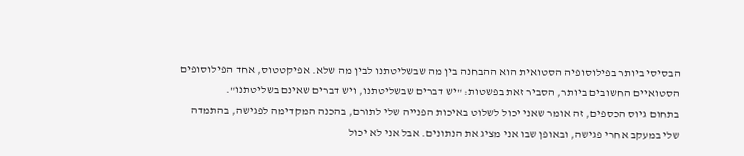הבסיסי ביותר בפילוסופיה הסטואית הוא ההבחנה בין מה שבשליטתנו לבין מה שלא. אפיקטטוס, אחד הפילוסופים הסטואיים החשובים ביותר, הסביר זאת בפשטות: "יש דברים שבשליטתנו, ויש דברים שאינם בשליטתנו".
בתחום גיוס הכספים, זה אומר שאני יכול לשלוט באיכות הפנייה שלי לתורם, בהכנה המקדימה לפגישה, בהתמדה שלי במעקב אחרי פגישה, ובאופן שבו אני מציג את הנתונים. אבל אני לא יכול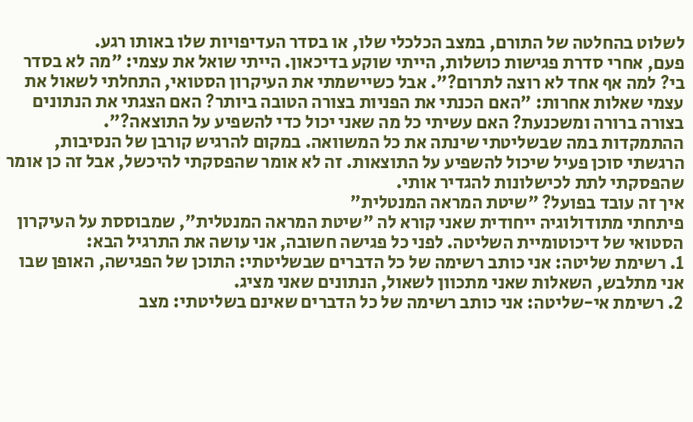לשלוט בהחלטה של התורם, במצב הכלכלי שלו, או בסדר העדיפויות שלו באותו רגע.
פעם, אחרי סדרת פגישות כושלות, הייתי שוקע בדיכאון. הייתי שואל את עצמי: "מה לא בסדר בי? למה אף אחד לא רוצה לתרום?". אבל כשיישמתי את העיקרון הסטואי, התחלתי לשאול את עצמי שאלות אחרות: "האם הכנתי את הפניות בצורה הטובה ביותר? האם הצגתי את הנתונים בצורה ברורה ומשכנעת? האם עשיתי כל מה שאני יכול כדי להשפיע על התוצאה?".
ההתמקדות במה שבשליטתי שינתה את כל המשוואה. במקום להרגיש קורבן של הנסיבות, הרגשתי סוכן פעיל שיכול להשפיע על התוצאות. זה לא אומר שהפסקתי להיכשל, אבל זה כן אומר שהפסקתי לתת לכישלונות להגדיר אותי.
איך זה עובד בפועל? "שיטת המראה המנטלית"
פיתחתי מתודולוגיה ייחודית שאני קורא לה "שיטת המראה המנטלית", שמבוססת על העיקרון הסטואי של דיכוטומיית השליטה. לפני כל פגישה חשובה, אני עושה את התרגיל הבא:
1. רשימת שליטה: אני כותב רשימה של כל הדברים שבשליטתי: התוכן של הפגישה, האופן שבו אני מתלבש, השאלות שאני מתכוון לשאול, הנתונים שאני מציג.
2. רשימת אי-שליטה: אני כותב רשימה של כל הדברים שאינם בשליטתי: מצב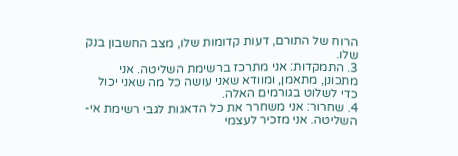הרוח של התורם, דעות קדומות שלו, מצב החשבון בנק שלו.
3. התמקדות: אני מתרכז ברשימת השליטה. אני מתכונן, מתאמן, ומוודא שאני עושה כל מה שאני יכול כדי לשלוט בגורמים האלה.
4. שחרור: אני משחרר את כל הדאגות לגבי רשימת אי-השליטה. אני מזכיר לעצמי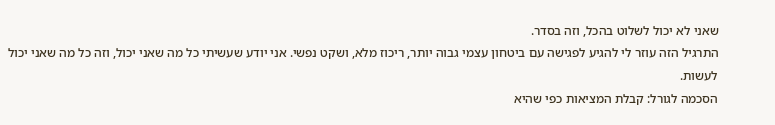שאני לא יכול לשלוט בהכל, וזה בסדר.
התרגיל הזה עוזר לי להגיע לפגישה עם ביטחון עצמי גבוה יותר, ריכוז מלא, ושקט נפשי. אני יודע שעשיתי כל מה שאני יכול, וזה כל מה שאני יכול לעשות.
הסכמה לגורל: קבלת המציאות כפי שהיא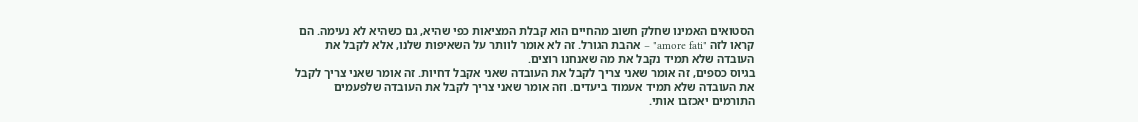הסטואים האמינו שחלק חשוב מהחיים הוא קבלת המציאות כפי שהיא, גם כשהיא לא נעימה. הם קראו לזה "amore fati" – אהבת הגורל. זה לא אומר לוותר על השאיפות שלנו, אלא לקבל את העובדה שלא תמיד נקבל את מה שאנחנו רוצים.
בגיוס כספים, זה אומר שאני צריך לקבל את העובדה שאני אקבל דחיות. זה אומר שאני צריך לקבל את העובדה שלא תמיד אעמוד ביעדים. וזה אומר שאני צריך לקבל את העובדה שלפעמים התורמים יאכזבו אותי.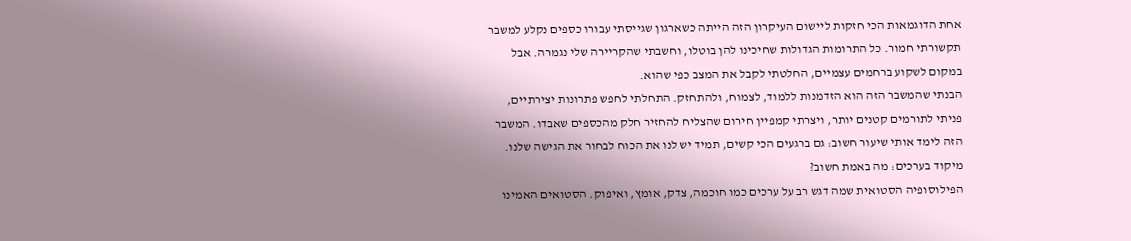אחת הדוגמאות הכי חזקות ליישום העיקרון הזה הייתה כשארגון שגייסתי עבורו כספים נקלע למשבר תקשורתי חמור. כל התרומות הגדולות שחיכינו להן בוטלו, וחשבתי שהקריירה שלי נגמרה. אבל במקום לשקוע ברחמים עצמיים, החלטתי לקבל את המצב כפי שהוא.
הבנתי שהמשבר הזה הוא הזדמנות ללמוד, לצמוח, ולהתחזק. התחלתי לחפש פתרונות יצירתיים, פניתי לתורמים קטנים יותר, ויצרתי קמפיין חירום שהצליח להחזיר חלק מהכספים שאבדו. המשבר הזה לימד אותי שיעור חשוב: גם ברגעים הכי קשים, תמיד יש לנו את הכוח לבחור את הגישה שלנו.
מיקוד בערכים: מה באמת חשוב?
הפילוסופיה הסטואית שמה דגש רב על ערכים כמו חוכמה, צדק, אומץ, ואיפוק. הסטואים האמינו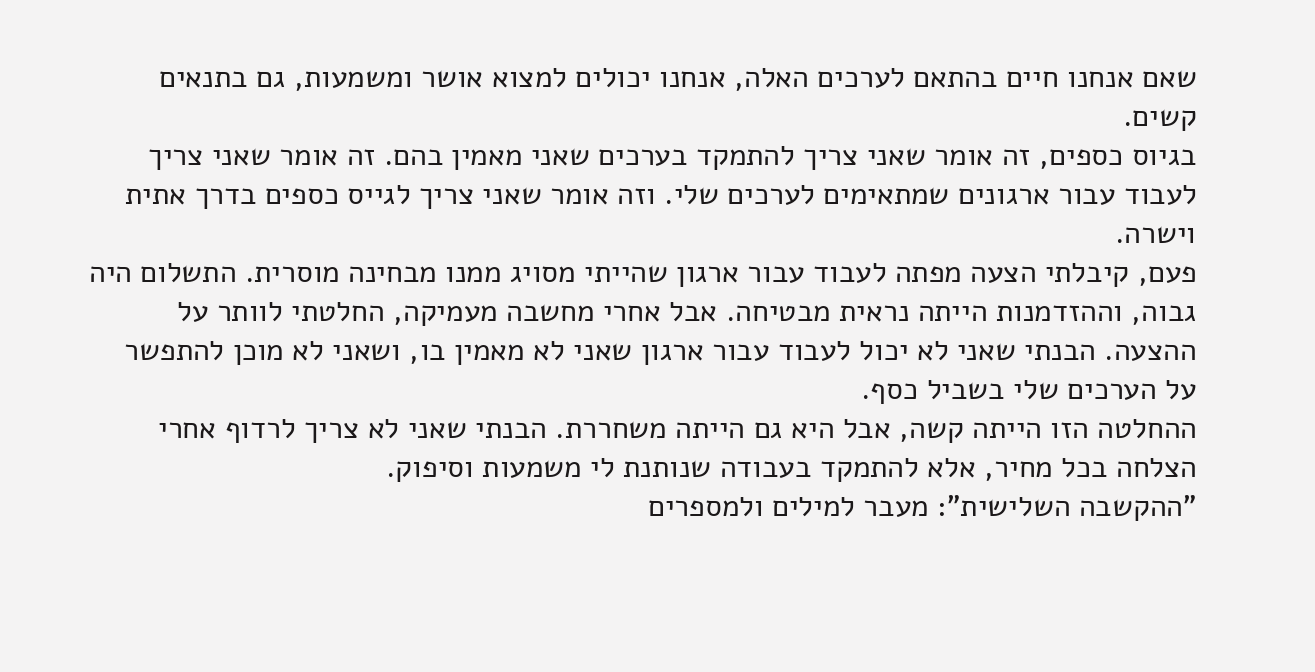שאם אנחנו חיים בהתאם לערכים האלה, אנחנו יכולים למצוא אושר ומשמעות, גם בתנאים קשים.
בגיוס כספים, זה אומר שאני צריך להתמקד בערכים שאני מאמין בהם. זה אומר שאני צריך לעבוד עבור ארגונים שמתאימים לערכים שלי. וזה אומר שאני צריך לגייס כספים בדרך אתית וישרה.
פעם, קיבלתי הצעה מפתה לעבוד עבור ארגון שהייתי מסויג ממנו מבחינה מוסרית. התשלום היה גבוה, וההזדמנות הייתה נראית מבטיחה. אבל אחרי מחשבה מעמיקה, החלטתי לוותר על ההצעה. הבנתי שאני לא יכול לעבוד עבור ארגון שאני לא מאמין בו, ושאני לא מוכן להתפשר על הערכים שלי בשביל כסף.
ההחלטה הזו הייתה קשה, אבל היא גם הייתה משחררת. הבנתי שאני לא צריך לרדוף אחרי הצלחה בכל מחיר, אלא להתמקד בעבודה שנותנת לי משמעות וסיפוק.
"ההקשבה השלישית": מעבר למילים ולמספרים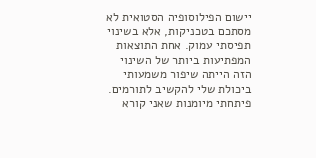יישום הפילוסופיה הסטואית לא מסתכם בטכניקות, אלא בשינוי תפיסתי עמוק. אחת התוצאות המפתיעות ביותר של השינוי הזה הייתה שיפור משמעותי ביכולת שלי להקשיב לתורמים.
פיתחתי מיומנות שאני קורא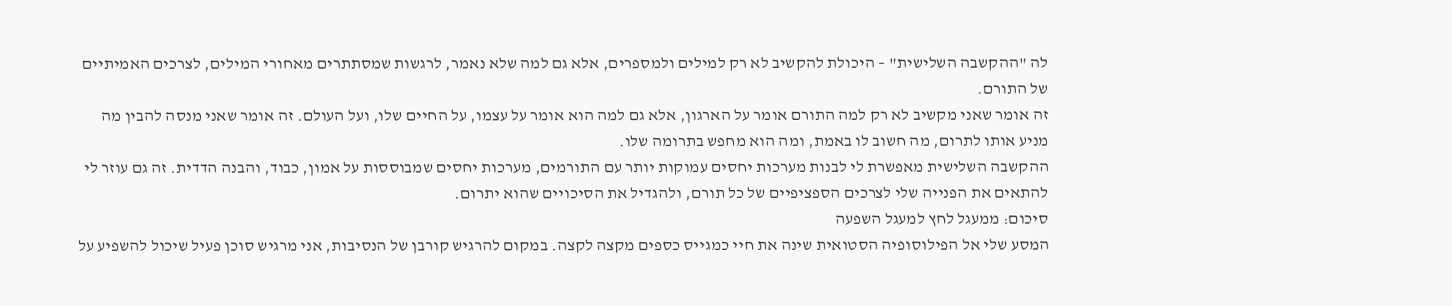לה "ההקשבה השלישית" – היכולת להקשיב לא רק למילים ולמספרים, אלא גם למה שלא נאמר, לרגשות שמסתתרים מאחורי המילים, לצרכים האמיתיים של התורם.
זה אומר שאני מקשיב לא רק למה התורם אומר על הארגון, אלא גם למה הוא אומר על עצמו, על החיים שלו, ועל העולם. זה אומר שאני מנסה להבין מה מניע אותו לתרום, מה חשוב לו באמת, ומה הוא מחפש בתרומה שלו.
ההקשבה השלישית מאפשרת לי לבנות מערכות יחסים עמוקות יותר עם התורמים, מערכות יחסים שמבוססות על אמון, כבוד, והבנה הדדית. זה גם עוזר לי להתאים את הפנייה שלי לצרכים הספציפיים של כל תורם, ולהגדיל את הסיכויים שהוא יתרום.
סיכום: ממעגל לחץ למעגל השפעה
המסע שלי אל הפילוסופיה הסטואית שינה את חיי כמגייס כספים מקצה לקצה. במקום להרגיש קורבן של הנסיבות, אני מרגיש סוכן פעיל שיכול להשפיע על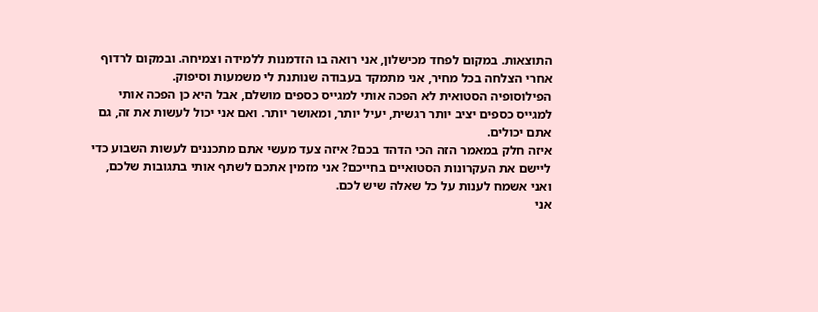התוצאות. במקום לפחד מכישלון, אני רואה בו הזדמנות ללמידה וצמיחה. ובמקום לרדוף אחרי הצלחה בכל מחיר, אני מתמקד בעבודה שנותנת לי משמעות וסיפוק.
הפילוסופיה הסטואית לא הפכה אותי למגייס כספים מושלם, אבל היא כן הפכה אותי למגייס כספים יציב יותר רגשית, יעיל יותר, ומאושר יותר. ואם אני יכול לעשות את זה, גם אתם יכולים.
איזה חלק במאמר הזה הכי הדהד בכם? איזה צעד מעשי אתם מתכננים לעשות השבוע כדי ליישם את העקרונות הסטואיים בחייכם? אני מזמין אתכם לשתף אותי בתגובות שלכם, ואני אשמח לענות על כל שאלה שיש לכם.
אני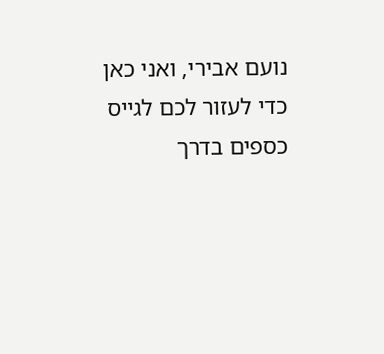נועם אבירי, ואני כאן כדי לעזור לכם לגייס כספים בדרך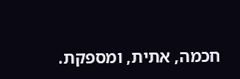חכמה, אתית, ומספקת.